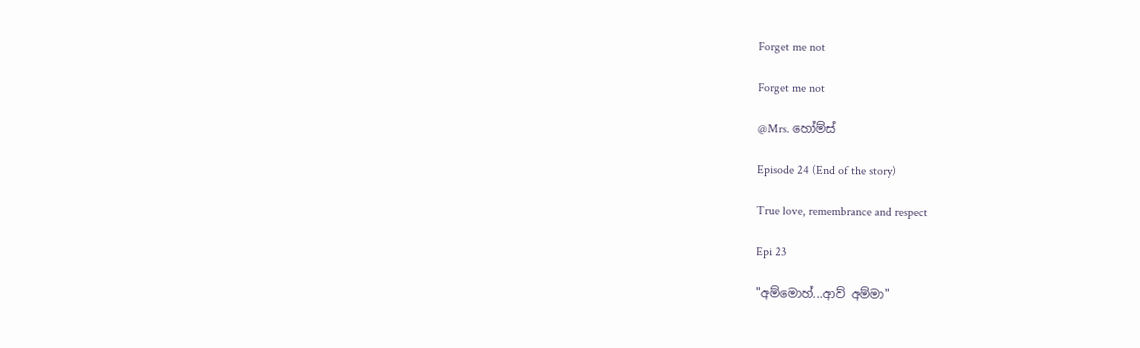Forget me not

Forget me not

@Mrs. හෝම්ස්

Episode 24 (End of the story)

True love, remembrance and respect

Epi 23

"අම්මොහ්...ආව් අම්මා"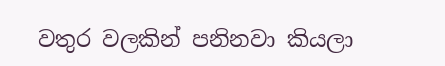වතුර වලකින් පනිනවා කියලා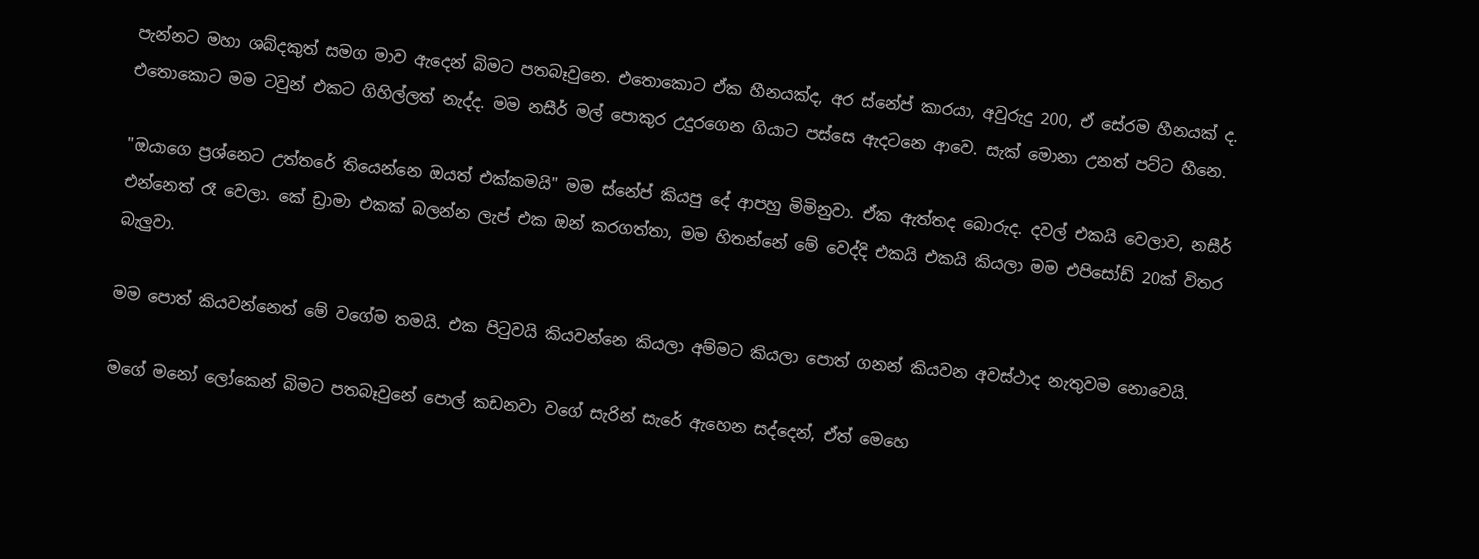පැන්නට මහා ශබ්දකුත් සමග මාව ඇදෙන් බිමට පතබෑවුනෙ. එතොකොට ඒක හීනයක්ද, අර ස්නේප් කාරයා, අවුරුදු 200, ඒ සේරම හීනයක් ද. එතොකොට මම ටවුන් එකට ගිහිල්ලත් නැද්ද. මම නසීර් මල් පොකුර උදුරගෙන ගියාට පස්සෙ ඇදටනෙ ආවෙ. සැක් මොනා උනත් පට්ට හීනෙ.

"ඔයාගෙ ප්‍රශ්නෙට උත්තරේ තියෙන්නෙ ඔයත් එක්කමයි" මම ස්නේප් කියපු දේ ආපහු මිමිනුවා. ඒක ඇත්තද බොරුද. දවල් එකයි වෙලාව, නසීර් එන්නෙත් රෑ වෙලා. කේ ඩ්‍රාමා එකක් බලන්න ලැප් එක ඔන් කරගත්තා, මම හිතන්නේ මේ වෙද්දි එකයි එකයි කියලා මම එපිසෝඩ් 20ක් විතර බැලුවා.

මම පොත් කියවන්නෙත් මේ වගේම තමයි. එක පිටුවයි කියවන්නෙ කියලා අම්මට කියලා පොත් ගනන් කියවන අවස්ථාද නැතුවම නොවෙයි.

මගේ මනෝ ලෝකෙන් බිමට පතබෑවුනේ පොල් කඩනවා වගේ සැරින් සැරේ ඇහෙන සද්දෙන්, ඒත් මෙහෙ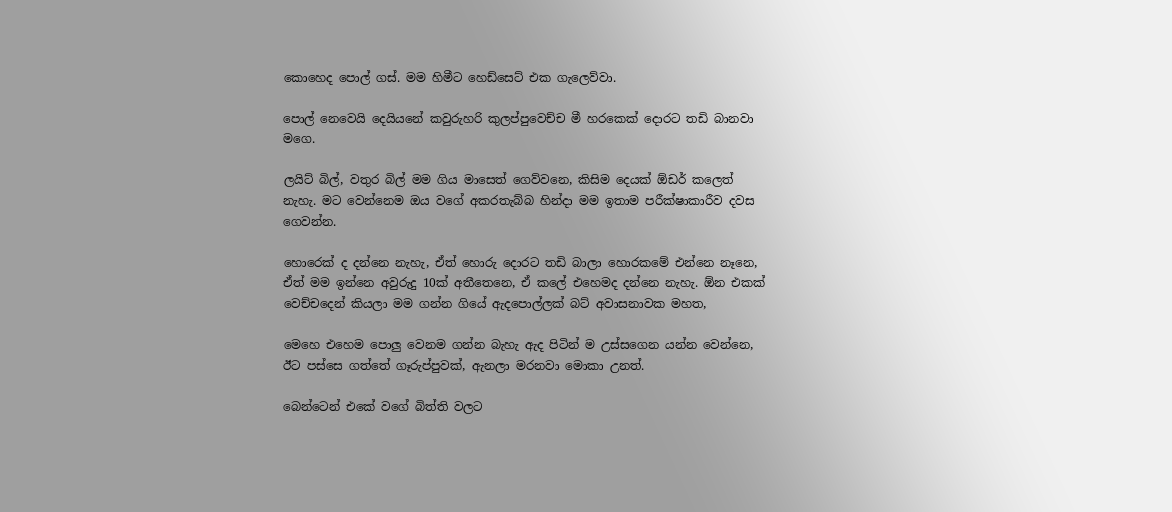කොහෙද පොල් ගස්. මම හිමීට හෙඩ්සෙට් එක ගැලෙව්වා.

පොල් නෙවෙයි දෙයියනේ කවුරුහරි කුලප්පුවෙච්ච මී හරකෙක් දොරට තඩි බානවා මගෙ.

ලයිට් බිල්, වතුර බිල් මම ගිය මාසෙත් ගෙව්වනෙ, කිසිම දෙයක් ඕඩර් කලෙත් නැහැ. මට වෙන්නෙම ඔය වගේ අකරතැබ්බ හින්දා මම ඉතාම පරීක්ෂාකාරීව දවස ගෙවන්න.

හොරෙක් ද දන්නෙ නැහැ, ඒත් හොරු දොරට තඩි බාලා හොරකමේ එන්නෙ නෑනෙ, ඒත් මම ඉන්නෙ අවුරුදු 10ක් අතීතෙනෙ, ඒ කලේ එහෙමද දන්නෙ නැහැ. ඕන එකක් වෙච්චදෙන් කියලා මම ගන්න ගියේ ඇදපොල්ලක් බට් අවාසනාවක මහත,

මෙහෙ එහෙම පොලු වෙනම ගන්න බැහැ ඇද පිටින් ම උස්සගෙන යන්න වෙන්නෙ, ඊට පස්සෙ ගත්තේ ගෑරුප්පුවක්, ඇනලා මරනවා මොකා උනත්.

බෙන්ටෙන් එකේ වගේ බිත්ති වලට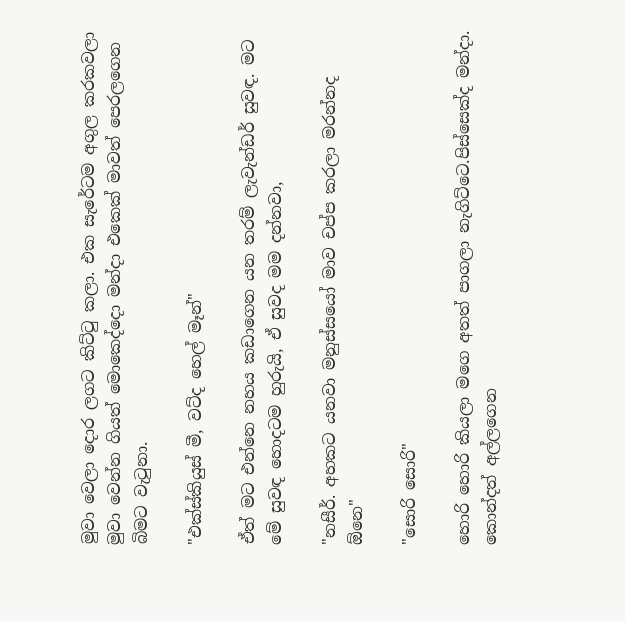මුවා වෙලා දොර ලගට කිට්ටු කලා. එක සැරේටම අගුල කරකවලා මුවා වෙන්න ගියත් මොකෙද්දො මන්දා එකෙක් මාවත් පෙරලගෙන බිමට වැටුනා.

"එක්ස්කියුස් මී, වට්ද හෙල් මෑන්"

ඒත් මට එන්නෙ නහය කඩාගෙන යන තරම් ලැවැන්ඩර් සුවඳ. මට මේ සුවඳ හොදටම හුරුයි, ඒ සුවද මම දන්නවා,

"නසීර්. අහකට යනවා මනුස්සයෝ මාව චප්ප කරලා මරන්නද ඕනෙ"

"සොරි සොරි"

හොරි හොරි කියලා මගෙ අතත් පාගලා නැගිට්ටෙ.පිස්සෙක්ද මන්දා. කොන්දත් අල්ලගෙන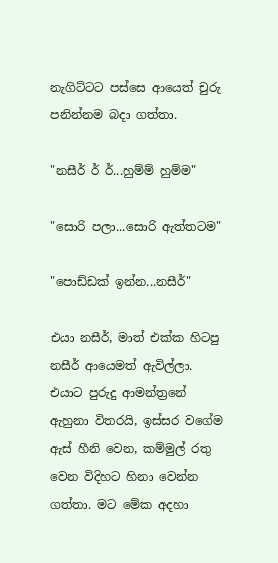නැගිට්ටට පස්සෙ ආයෙත් චුරු පනින්නම බදා ගත්තා.

"නසීර් ර් ර්...හුම්ම් හුම්ම"

"සොරි පලා...සොරි ඇත්තටම"

"පොඩ්ඩක් ඉන්න...නසීර්"

එයා නසීර්, මාත් එක්ක හිටපු නසීර් ආයෙමත් ඇවිල්ලා. එයාට පුරුදු ආමන්ත්‍රනේ ඇහුනා විතරයි, ඉස්සර වගේම ඇස් හීනි වෙන, කම්මුල් රතු වෙන විදිහට හිනා වෙන්න ගත්තා. මට මේක අදහා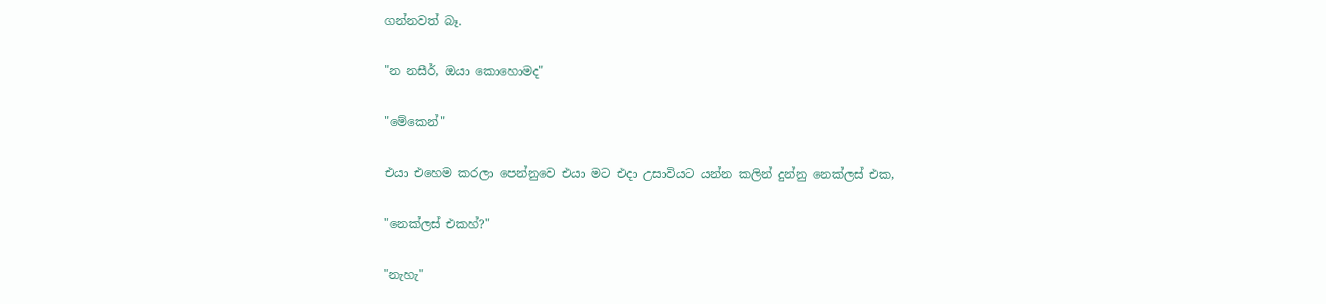ගන්නවත් බෑ.

"න නසීර්, ඔයා කොහොමද"

"මේකෙන්"

එයා එහෙම කරලා පෙන්නුවෙ එයා මට එදා උසාවියට යන්න කලින් දුන්නු නෙක්ලස් එක,

"නෙක්ලස් එකහ්?"

"නැහැ"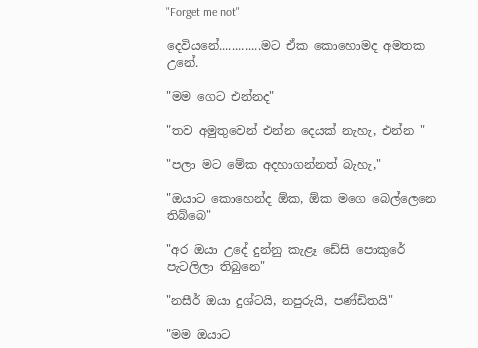"Forget me not"

දෙවියනේ.............මට ඒක කොහොමද අමතක උනේ.

"මම ගෙට එන්නද"

"තව අමුතුවෙන් එන්න දෙයක් නැහැ, එන්න "

"පලා මට මේක අදහාගන්නත් බැහැ,"

"ඔයාට කොහෙන්ද ඕක, ඕක මගෙ බෙල්ලෙනෙ තිබ්බෙ"

"අර ඔයා උදේ දුන්නු කැළෑ ඩේසි පොකුරේ පැටලිලා තිබුනෙ"

"නසීර් ඔයා දුශ්ටයි, නපුරුයි, පණ්ඩිතයි"

"මම ඔයාට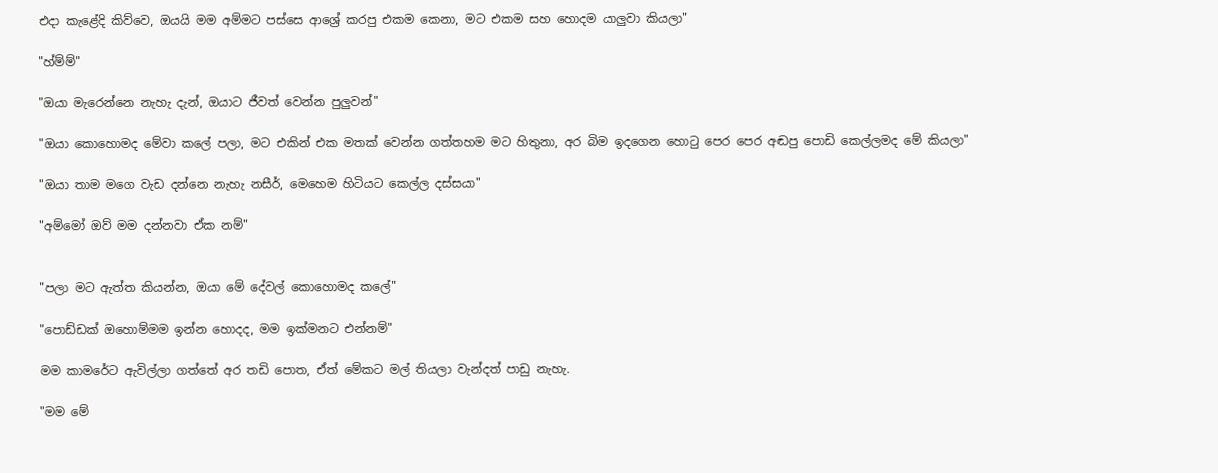එදා කැළේදි කිව්වෙ, ඔයයි මම අම්මට පස්සෙ ආශ්‍රේ කරපු එකම කෙනා, මට එකම සහ හොදම යාලුවා කියලා"

"හ්ම්ම්"

"ඔයා මැරෙන්නෙ නැහැ දැන්, ඔයාට ජීවත් වෙන්න පුලුවන්"

"ඔයා කොහොමද මේවා කලේ පලා, මට එකින් එක මතක් වෙන්න ගත්තහම මට හිතුනා, අර බිම ඉදගෙන හොටු පෙර පෙර අඬපු පොඩි කෙල්ලමද මේ කියලා"

"ඔයා තාම මගෙ වැඩ දන්නෙ නැහැ නසීර්, මෙහෙම හිටියට කෙල්ල දස්සයා"

"අම්මෝ ඔව් මම දන්නවා ඒක නම්"


"පලා මට ඇත්ත කියන්න, ඔයා මේ දේවල් කොහොමද කලේ"

"පොඩ්ඩක් ඔහොම්මම ඉන්න හොදද, මම ඉක්මනට එන්නම්"

මම කාමරේට ඇවිල්ලා ගත්තේ අර තඩි පොත, ඒත් මේකට මල් තියලා වැන්දත් පාඩු නැහැ.

"මම මේ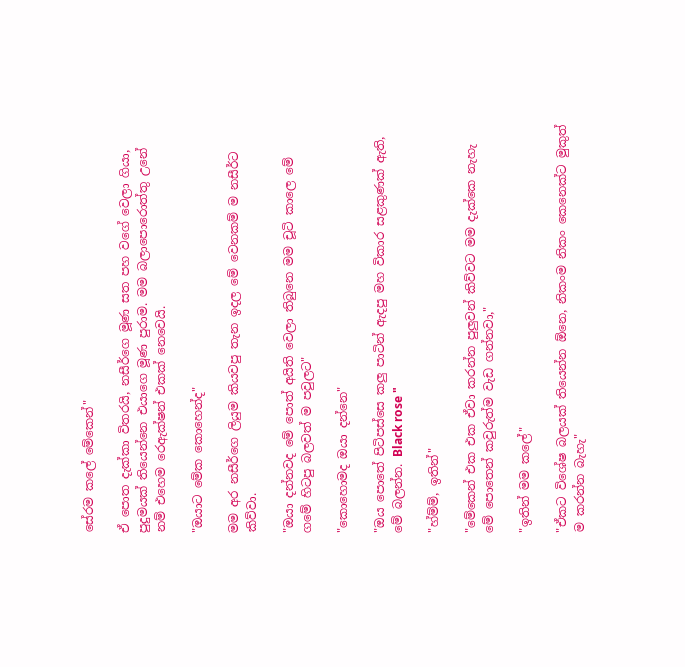සේරම කලේ මේකෙන්"

ඒ පොත දැක්කා විතරයි, නසීර්ගෙ මූණ සත පහ වගේ වෙලා ගියා, පුදුමයක් තියෙන්නෙ එයාගෙ මූණ පුරාම. මම බලාපොරොත්තු උනේ නම් එහෙම රෙඇක්ෂන් එකක් නෙවෙයි.

"ඔයාට මේක කොහෙන්ද"

මම අර නසීර්ගෙ ලියුම කියවපු තැන ඉදල මේ වෙනකම් ම නසීර්ට කිව්වා.

"ඔයා දන්නවද මේ පොත් අයිති වෙලා තිබුනෙ මම චූටි කාලෙ මේ ගමේ හිටපු බලවත් ම පවුලට"

"කොහොමද ඔයා දන්නෙ"

"ඔය පොතේ පිටිපස්සෙ කලු පාටින් ඇදපු මහ විකාර සළකුණක් ඇති, මේ බලන්න. Black rose "

"හ්ම්ම්, ඉතින්"

"මේකෙන් එක එක ඒවා කරන්න පුලුවන් කිව්වට මම දැක්කෙ නැහැ මේ පොතෙන් කවුරුත්ම වැඩ ගන්නවා,"

"ඉතින් මම කලේ"

"ඒකට විශේෂ බලයක් තියෙන්න ඕනෙ, නිකංම නිකං කෙනෙක්ට මුකුත් ම කරන්න බැහැ"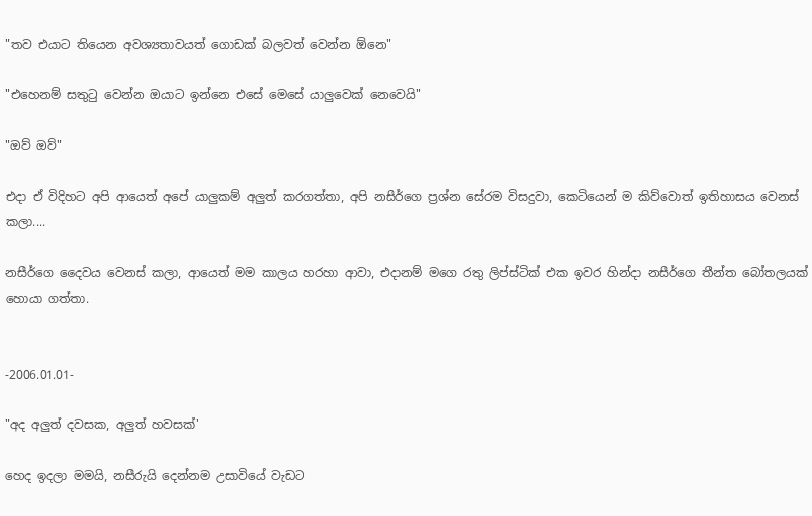"තව එයාට තියෙන අවශ්‍යතාවයත් ගොඩක් බලවත් වෙන්න ඕනෙ"

"එහෙනම් සතුටු වෙන්න ඔයාට ඉන්නෙ එසේ මෙසේ යාලුවෙක් නෙවෙයි"

"ඔව් ඔව්"

එදා ඒ විදිහට අපි ආයෙත් අපේ යාලුකම් අලුත් කරගත්තා, අපි නසීර්ගෙ ප්‍රශ්න සේරම විසදුවා, කෙටියෙන් ම කිව්වොත් ඉතිහාසය වෙනස් කලා....

නසීර්ගෙ දෛවය වෙනස් කලා, ආයෙත් මම කාලය හරහා ආවා, එදානම් මගෙ රතු ලිප්ස්ටික් එක ඉවර හින්දා නසීර්ගෙ තීන්ත බෝතලයක් හොයා ගත්තා.


-2006.01.01-

"අද අලුත් දවසක, අලුත් හවසක්'

හෙද ඉදලා මමයි, නසීරුයි දෙන්නම උසාවියේ වැඩට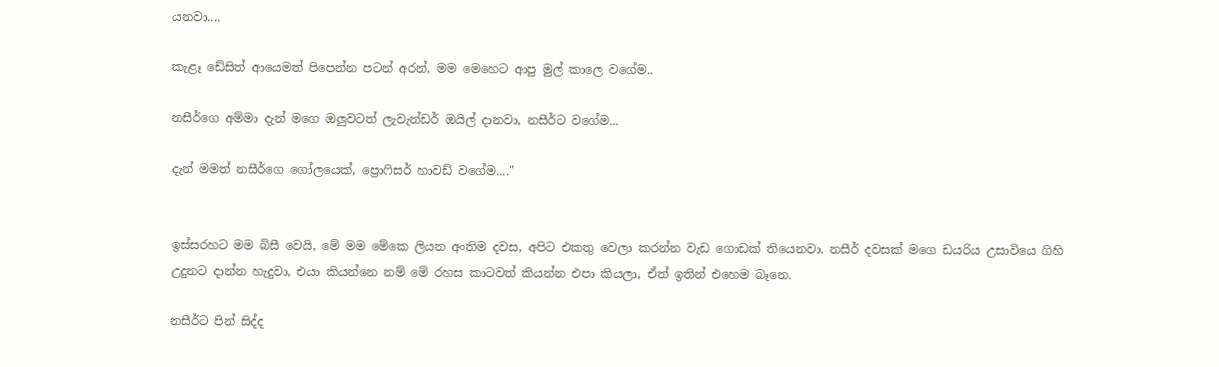යනවා....

කැළෑ ඩේසිත් ආයෙමත් පිපෙන්න පටන් අරන්, මම මෙහෙට ආපු මුල් කාලෙ වගේම..

නසීර්ගෙ අම්මා දැන් මගෙ ඔලුවටත් ලැවැන්ඩර් ඔයිල් දානවා, නසීර්ට වගේම...

දැන් මමත් නසීර්ගෙ ගෝලයෙක්, ප්‍රොෆිසර් හාවඩ් වගේම...."


ඉස්සරහට මම බිසී වෙයි, මේ මම මේකෙ ලියන අංතිම දවස, අපිට එකතු වෙලා කරන්න වැඩ ගොඩක් තියෙනවා. නසීර් දවසක් මගෙ ඩයරිය උසාවියෙ ගිහි උදුනට දාන්න හැදුවා, එයා කියන්නෙ නම් මේ රහස කාටවත් කියන්න එපා කියලා, ඒත් ඉතින් එහෙම බෑනෙ.

නසීර්ට පින් සිද්ද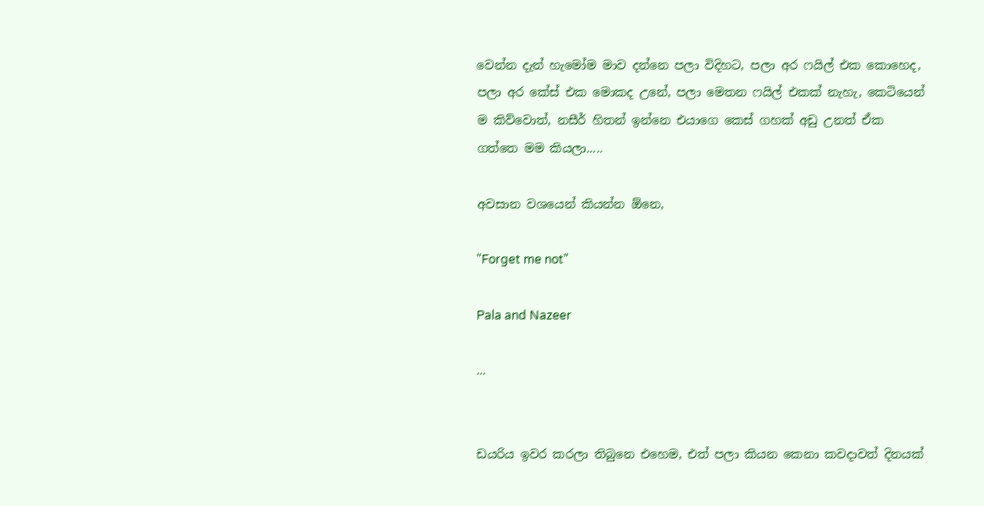වෙන්න දැන් හැමෝම මාව දන්නෙ පලා විදිහට, පලා අර ෆයිල් එක කොහෙද, පලා අර කේස් එක මොකද උනේ, පලා මෙතන ෆයිල් එකක් නැහැ, කෙටියෙන් ම කිව්වොත්, නසීර් හිතන් ඉන්නෙ එයාගෙ කෙස් ගහක් අඩු උනත් ඒක ගත්තෙ මම කියලා.....

අවසාන වශයෙන් කියන්න ඕනෙ,

"Forget me not"

Pala and Nazeer

...


ඩයරිය ඉවර කරලා තිබුනෙ එහෙම, එත් පලා කියන කෙනා කවදාවත් දිනයක්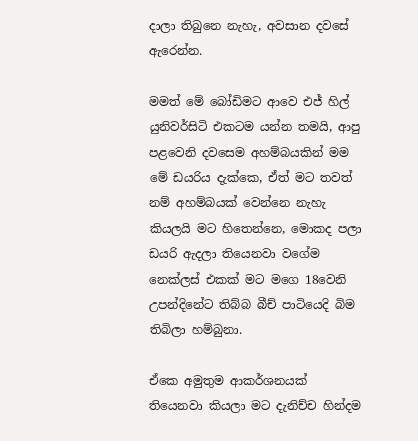දාලා තිබුනෙ නැහැ, අවසාන දවසේ ඇරෙන්න.

මමත් මේ බෝඩිමට ආවෙ එජ් හිල් යුනිවර්සිටි එකටම යන්න තමයි, ආපු පළවෙනි දවසෙම අහම්බයකින් මම මේ ඩයරිය දැක්කෙ, ඒත් මට තවත් නම් අහම්බයක් වෙන්නෙ නැහැ කියලයි මට හිතෙන්නෙ, මොකද පලා ඩයරි ඇදලා තියෙනවා වගේම නෙක්ලස් එකක් මට මගෙ 18වෙනි උපන්දිනේට තිබ්බ බීච් පාටියෙදි බිම තිබිලා හම්බුනා.

ඒකෙ අමුතුම ආකර්ශනයක් තියෙනවා කියලා මට දැනිච්ච හින්දම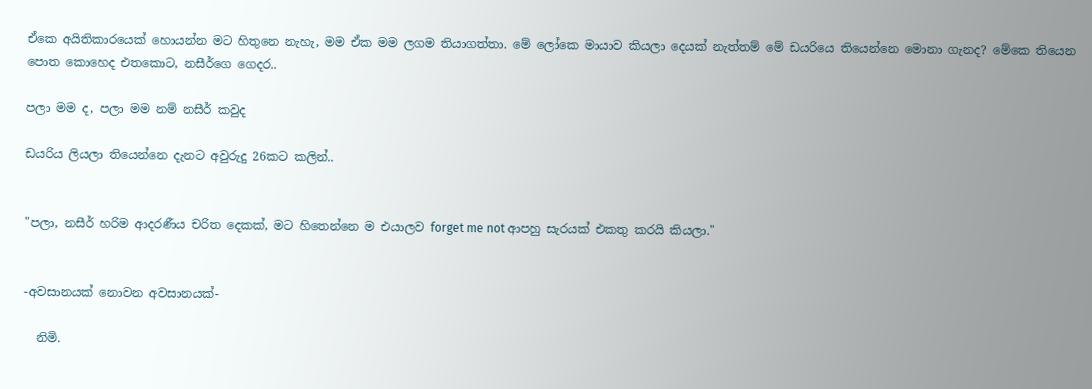ඒකෙ අයිතිකාරයෙක් හොයන්න මට හිතුනෙ නැහැ, මම ඒක මම ලගම තියාගත්තා. මේ ලෝකෙ මායාව කියලා දෙයක් නැත්තම් මේ ඩයරියෙ තියෙන්නෙ මොනා ගැනද? මේකෙ තියෙන පොත කොහෙද එතකොට, නසීර්ගෙ ගෙදර..

පලා මම ද, පලා මම නම් නසීර් කවුද

ඩයරිය ලියලා තියෙන්නෙ දැනට අවුරුදු 26කට කලින්..


"පලා, නසීර් හරිම ආදරණීය චරිත දෙකක්, මට හිතෙන්නෙ ම එයාලව forget me not ආපහු සැරයක් එකතු කරයි කියලා."


-අවසානයක් නොවන අවසානයක්-

  නිමි.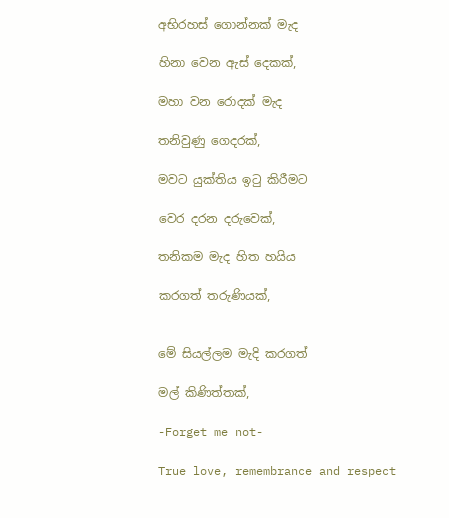අභිරහස් ගොන්නක් මැද

හිනා වෙන ඇස් දෙකක්,

මහා වන රොදක් මැද

තනිවුණු ගෙදරක්,

මවට යුක්තිය ඉටු කිරීමට

වෙර දරන දරුවෙක්,

තනිකම මැද හිත හයිය

කරගත් තරුණියක්,


මේ සියල්ලම මැදි කරගත්

මල් කිණිත්තක්,

-Forget me not-

True love, remembrance and respect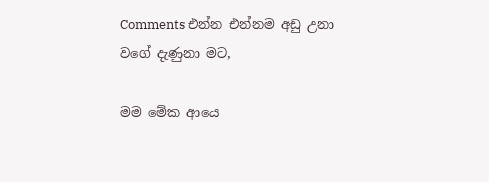Comments එන්න එන්නම අඩු උනා වගේ දැණුනා මට,

මම මේක ආයෙ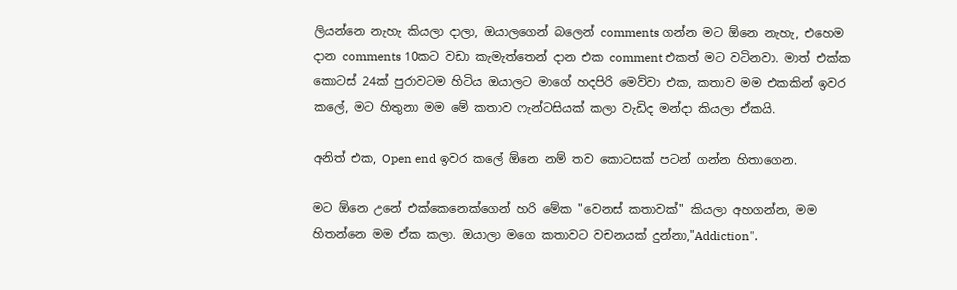ලියන්නෙ නැහැ කියලා දාලා, ඔයාලගෙන් බලෙන් comments ගන්න මට ඕනෙ නැහැ, එහෙම දාන comments 10කට වඩා කැමැත්තෙන් දාන එක comment එකත් මට වටිනවා. මාත් එක්ක කොටස් 24ක් පුරාවටම හිටිය ඔයාලට මාගේ හදපිරි මෙව්වා එක, කතාව මම එකකින් ඉවර කලේ, මට හිතුනා මම මේ කතාව ෆැන්ටසියක් කලා වැඩිද මන්දා කියලා ඒකයි.

අනිත් එක, Open end ඉවර කලේ ඕනෙ නම් තව කොටසක් පටන් ගන්න හිතාගෙන.

මට ඕනෙ උනේ එක්කෙනෙක්ගෙන් හරි මේක "වෙනස් කතාවක්" කියලා අහගන්න, මම හිතන්නෙ මම ඒක කලා. ඔයාලා මගෙ කතාවට වචනයක් දුන්නා,"Addiction".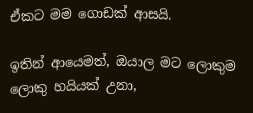ඒකට මම ගොඩක් ආසයි.

ඉතින් ආයෙමත්, ඔයාල මට ලොකුම ලොකු හයියක් උනා,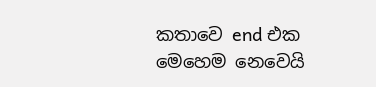කතාවෙ end එක මෙහෙම නෙවෙයි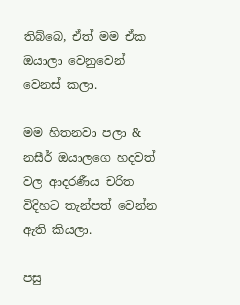තිබ්බෙ, ඒත් මම ඒක ඔයාලා වෙනුවෙන් වෙනස් කලා.

මම හිතනවා පලා & නසීර් ඔයාලගෙ හදවත් වල ආදරණීය චරිත විදිහට තැන්පත් වෙන්න ඇති කියලා.

පසු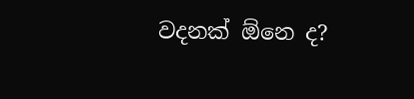වදනක් ඕනෙ ද?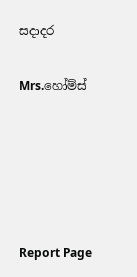සදාදර

Mrs.හෝම්ස්





Report Page